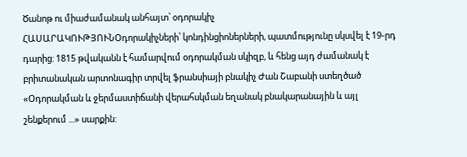Ծանոթ ու միաժամանակ անհայտ՝ օդորակիչ
ՀԱՍԱՐԱԿՈՒԹՅՈՒՆՕդորակիչների՝ կոնդինցիոներների, պատմությունը սկսվել է 19-րդ դարից: 1815 թվականն է համարվում օդորակման սկիզբ, և հենց այդ ժամանակ է բրիտանական արտոնագիր տրվել ֆրանսիայի բնակիչ Ժան Շաբանի ստեղծած «Օդորակման և ջերմաստիճանի վերահսկման եղանակ բնակարանային և այլ շենքերում ...» սարքին: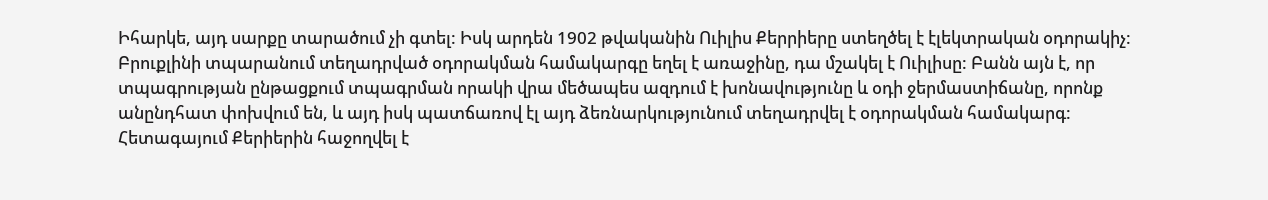Իհարկե, այդ սարքը տարածում չի գտել: Իսկ արդեն 1902 թվականին Ուիլիս Քերրիերը ստեղծել է էլեկտրական օդորակիչ: Բրուքլինի տպարանում տեղադրված օդորակման համակարգը եղել է առաջինը, դա մշակել է Ուիլիսը: Բանն այն է, որ տպագրության ընթացքում տպագրման որակի վրա մեծապես ազդում է խոնավությունը և օդի ջերմաստիճանը, որոնք անընդհատ փոխվում են, և այդ իսկ պատճառով էլ այդ ձեռնարկությունում տեղադրվել է օդորակման համակարգ: Հետագայում Քերիերին հաջողվել է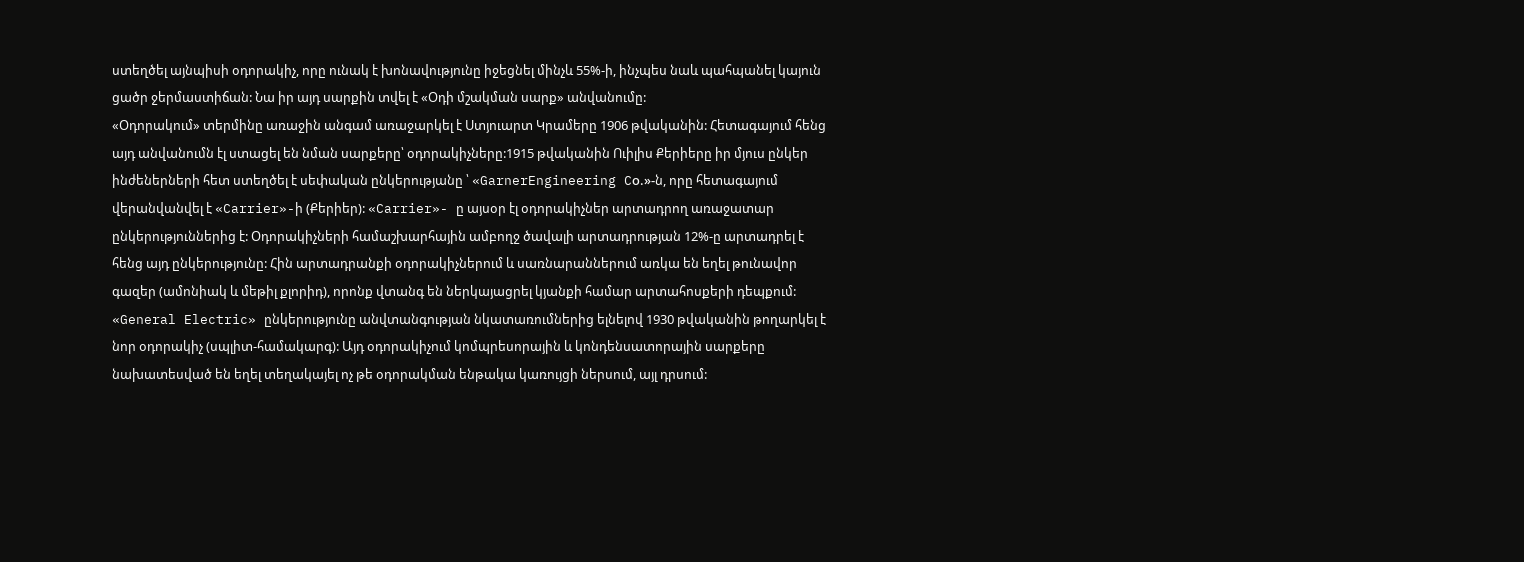ստեղծել այնպիսի օդորակիչ, որը ունակ է խոնավությունը իջեցնել մինչև 55%-ի, ինչպես նաև պահպանել կայուն ցածր ջերմաստիճան: Նա իր այդ սարքին տվել է «Օդի մշակման սարք» անվանումը:
«Օդորակում» տերմինը առաջին անգամ առաջարկել է Ստյուարտ Կրամերը 1906 թվականին: Հետագայում հենց այդ անվանումն էլ ստացել են նման սարքերը՝ օդորակիչները:1915 թվականին Ուիլիս Քերիերը իր մյուս ընկեր ինժեներների հետ ստեղծել է սեփական ընկերությանը ՝ «GarnerEngineering Cо.»-ն, որը հետագայում վերանվանվել է «Carrier»-ի (Քերիեր): «Carrier»- ը այսօր էլ օդորակիչներ արտադրող առաջատար ընկերություններից է: Օդորակիչների համաշխարհային ամբողջ ծավալի արտադրության 12%-ը արտադրել է հենց այդ ընկերությունը: Հին արտադրանքի օդորակիչներում և սառնարաններում առկա են եղել թունավոր գազեր (ամոնիակ և մեթիլ քլորիդ), որոնք վտանգ են ներկայացրել կյանքի համար արտահոսքերի դեպքում: «General Electric» ընկերությունը անվտանգության նկատառումներից ելնելով 1930 թվականին թողարկել է նոր օդորակիչ (սպլիտ-համակարգ): Այդ օդորակիչում կոմպրեսորային և կոնդենսատորային սարքերը նախատեսված են եղել տեղակայել ոչ թե օդորակման ենթակա կառույցի ներսում, այլ դրսում: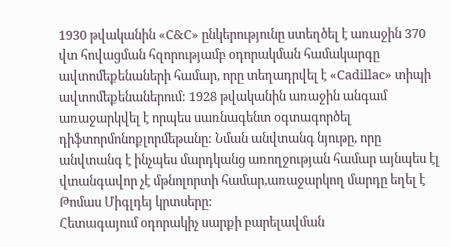1930 թվականին «C&C» ընկերությունը ստեղծել է առաջին 370 վտ հովացման հզորությամբ օդորակման համակարգը ավտոմեքենաների համար, որը տեղադրվել է «Cadillac» տիպի ավտոմեքենաներում: 1928 թվականին առաջին անգամ առաջարկվել է որպես սառնագենտ օգտագործել դիֆտորմոնոքլորմեթանը: Նման անվտանգ նյութը, որը անվտանգ է ինչպես մարդկանց առողջության համար այնպես էլ վտանգավոր չէ մթնոլորտի համար,առաջարկող մարդը եղել է Թոմաս Միգլդեյ կրտսերը:
Հետագայում օդորակիչ սարքի բարելավման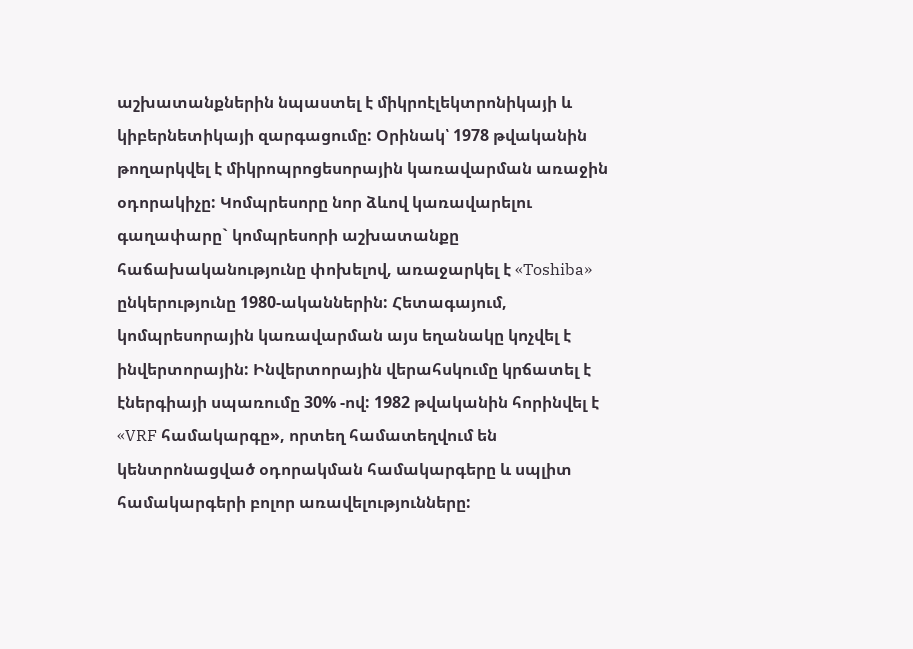աշխատանքներին նպաստել է միկրոէլեկտրոնիկայի և կիբերնետիկայի զարգացումը: Օրինակ՝ 1978 թվականին թողարկվել է միկրոպրոցեսորային կառավարման առաջին օդորակիչը: Կոմպրեսորը նոր ձևով կառավարելու գաղափարը` կոմպրեսորի աշխատանքը հաճախականությունը փոխելով, առաջարկել է «Toshiba» ընկերությունը 1980-ականներին: Հետագայում, կոմպրեսորային կառավարման այս եղանակը կոչվել է ինվերտորային: Ինվերտորային վերահսկումը կրճատել է էներգիայի սպառումը 30% -ով: 1982 թվականին հորինվել է «VRF համակարգը», որտեղ համատեղվում են կենտրոնացված օդորակման համակարգերը և սպլիտ համակարգերի բոլոր առավելությունները: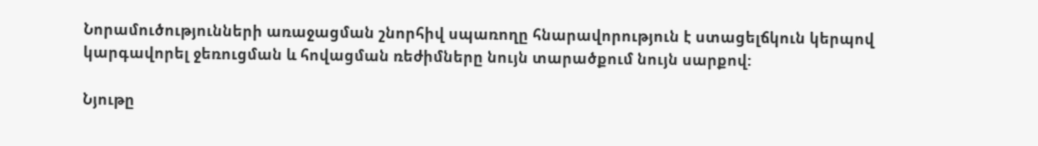Նորամուծությունների առաջացման շնորհիվ սպառողը հնարավորություն է ստացելճկուն կերպով կարգավորել ջեռուցման և հովացման ռեժիմները նույն տարածքում նույն սարքով:

Նյութը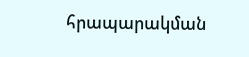հրապարակման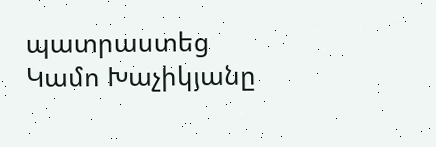պատրաստեց Կամո Խաչիկյանը